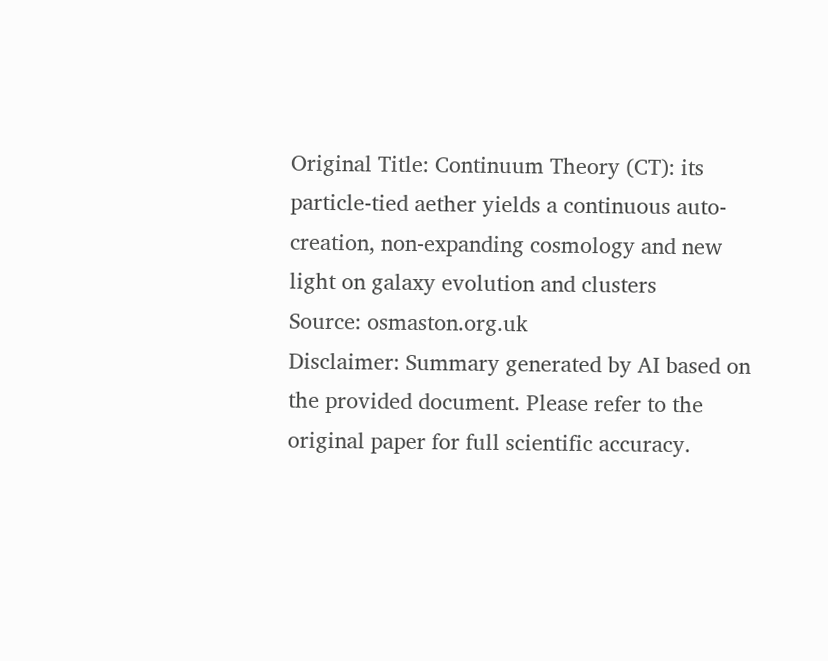Original Title: Continuum Theory (CT): its particle-tied aether yields a continuous auto-creation, non-expanding cosmology and new light on galaxy evolution and clusters
Source: osmaston.org.uk
Disclaimer: Summary generated by AI based on the provided document. Please refer to the original paper for full scientific accuracy.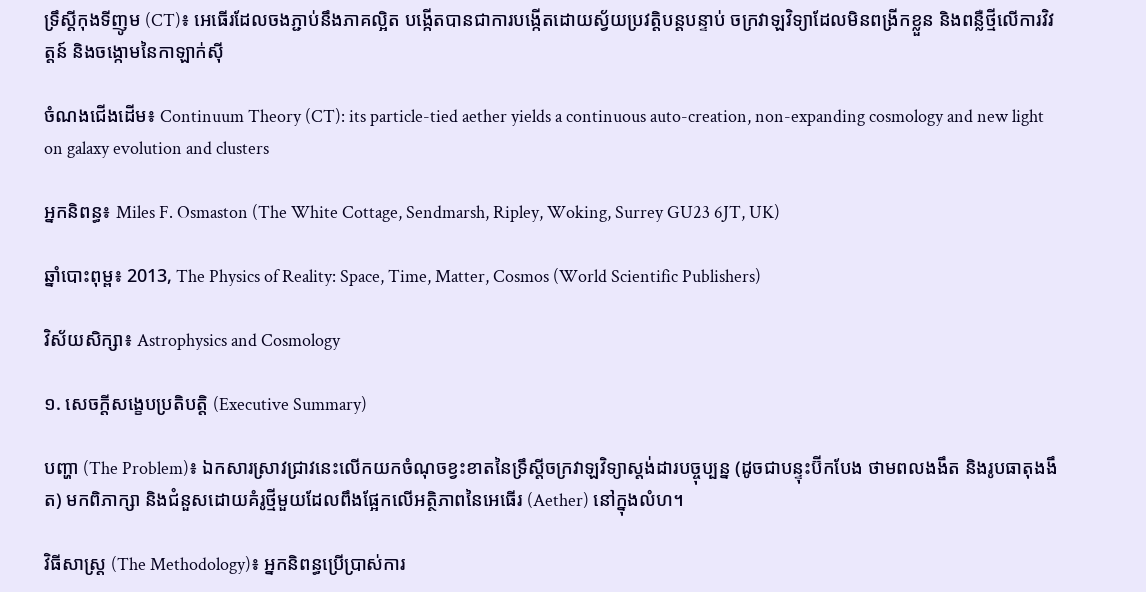ទ្រឹស្តីកុងទីញូម (CT)៖ អេធើរដែលចងភ្ជាប់នឹងភាគល្អិត បង្កើតបានជាការបង្កើតដោយស្វ័យប្រវត្តិបន្តបន្ទាប់ ចក្រវាឡវិទ្យាដែលមិនពង្រីកខ្លួន និងពន្លឺថ្មីលើការវិវត្តន៍ និងចង្កោមនៃកាឡាក់ស៊ី

ចំណងជើងដើម៖ Continuum Theory (CT): its particle-tied aether yields a continuous auto-creation, non-expanding cosmology and new light on galaxy evolution and clusters

អ្នកនិពន្ធ៖ Miles F. Osmaston (The White Cottage, Sendmarsh, Ripley, Woking, Surrey GU23 6JT, UK)

ឆ្នាំបោះពុម្ព៖ 2013, The Physics of Reality: Space, Time, Matter, Cosmos (World Scientific Publishers)

វិស័យសិក្សា៖ Astrophysics and Cosmology

១. សេចក្តីសង្ខេបប្រតិបត្តិ (Executive Summary)

បញ្ហា (The Problem)៖ ឯកសារស្រាវជ្រាវនេះលើកយកចំណុចខ្វះខាតនៃទ្រឹស្តីចក្រវាឡវិទ្យាស្តង់ដារបច្ចុប្បន្ន (ដូចជាបន្ទុះប៊ីកបែង ថាមពលងងឹត និងរូបធាតុងងឹត) មកពិភាក្សា និងជំនួសដោយគំរូថ្មីមួយដែលពឹងផ្អែកលើអត្ថិភាពនៃអេធើរ (Aether) នៅក្នុងលំហ។

វិធីសាស្ត្រ (The Methodology)៖ អ្នកនិពន្ធប្រើប្រាស់ការ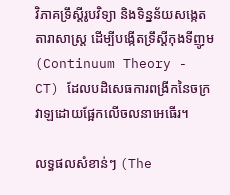វិភាគទ្រឹស្តីរូបវិទ្យា និងទិន្នន័យសង្កេតតារាសាស្ត្រ ដើម្បីបង្កើតទ្រឹស្តីកុងទីញូម (Continuum Theory - CT) ដែលបដិសេធការពង្រីកនៃចក្រវាឡដោយផ្អែកលើចលនាអេធើរ។

លទ្ធផលសំខាន់ៗ (The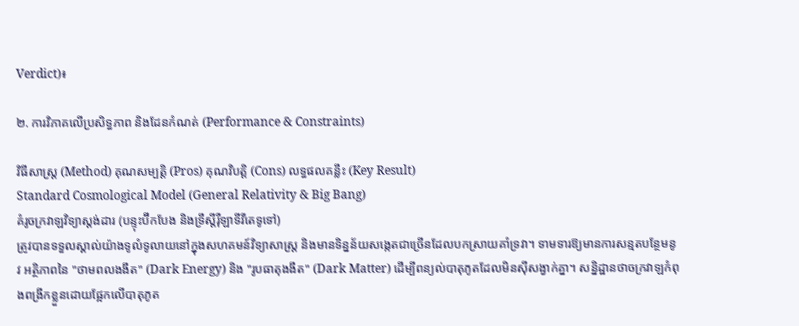Verdict)៖

២. ការវិភាគលើប្រសិទ្ធភាព និងដែនកំណត់ (Performance & Constraints)

វិធីសាស្ត្រ (Method) គុណសម្បត្តិ (Pros) គុណវិបត្តិ (Cons) លទ្ធផលគន្លឹះ (Key Result)
Standard Cosmological Model (General Relativity & Big Bang)
គំរូចក្រវាឡវិទ្យាស្តង់ដារ (បន្ទុះប៊ីកបែង និងទ្រឹស្តីរ៉ឺឡាទីវីតេទូទៅ)
ត្រូវបានទទួលស្គាល់យ៉ាងទូលំទូលាយនៅក្នុងសហគមន៍វិទ្យាសាស្ត្រ និងមានទិន្នន័យសង្កេតជាច្រើនដែលបកស្រាយគាំទ្រវា។ ទាមទារឱ្យមានការសន្មតបន្ថែមនូវ អត្ថិភាពនៃ "ថាមពលងងឹត" (Dark Energy) និង "រូបធាតុងងឹត" (Dark Matter) ដើម្បីពន្យល់បាតុភូតដែលមិនស៊ីសង្វាក់គ្នា។ សន្និដ្ឋានថាចក្រវាឡកំពុងពង្រីកខ្លួនដោយផ្អែកលើបាតុភូត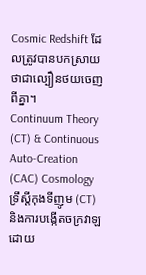Cosmic Redshift ដែលត្រូវបានបកស្រាយថាជាល្បឿនថយចេញពីគ្នា។
Continuum Theory (CT) & Continuous Auto-Creation (CAC) Cosmology
ទ្រឹស្តីកុងទីញូម (CT) និងការបង្កើតចក្រវាឡដោយ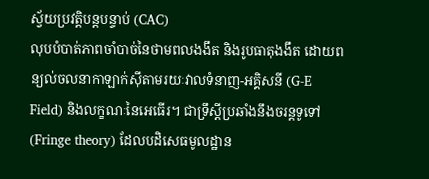ស្វ័យប្រវត្តិបន្តបន្ទាប់ (CAC)
លុបបំបាត់ភាពចាំបាច់នៃថាមពលងងឹត និងរូបធាតុងងឹត ដោយពន្យល់ចលនាកាឡាក់ស៊ីតាមរយៈវាលទំនាញ-អគ្គិសនី (G-E Field) និងលក្ខណៈនៃអេធើរ។ ជាទ្រឹស្តីប្រឆាំងនឹងចរន្តទូទៅ (Fringe theory) ដែលបដិសេធមូលដ្ឋាន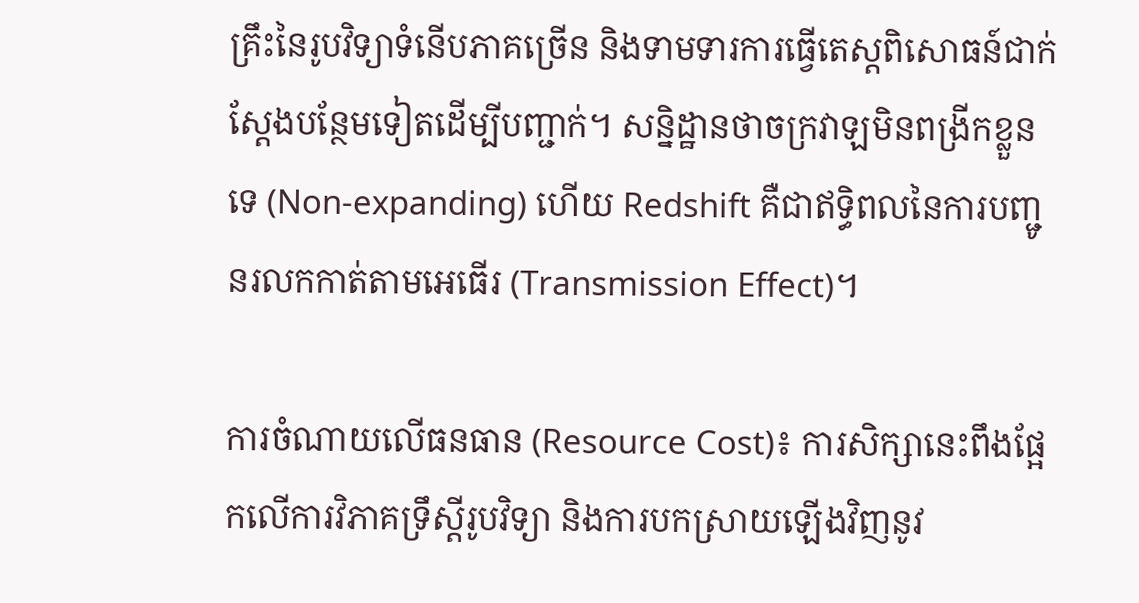គ្រឹះនៃរូបវិទ្យាទំនើបភាគច្រើន និងទាមទារការធ្វើតេស្តពិសោធន៍ជាក់ស្តែងបន្ថែមទៀតដើម្បីបញ្ជាក់។ សន្និដ្ឋានថាចក្រវាឡមិនពង្រីកខ្លួនទេ (Non-expanding) ហើយ Redshift គឺជាឥទ្ធិពលនៃការបញ្ជូនរលកកាត់តាមអេធើរ (Transmission Effect)។

ការចំណាយលើធនធាន (Resource Cost)៖ ការសិក្សានេះពឹងផ្អែកលើការវិភាគទ្រឹស្តីរូបវិទ្យា និងការបកស្រាយឡើងវិញនូវ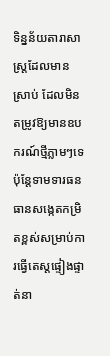ទិន្នន័យតារាសាស្ត្រដែលមានស្រាប់ ដែលមិនតម្រូវឱ្យមានឧបករណ៍ថ្មីភ្លាមៗទេ ប៉ុន្តែទាមទារធនធានសង្កេតកម្រិតខ្ពស់សម្រាប់ការធ្វើតេស្តផ្ទៀងផ្ទាត់នា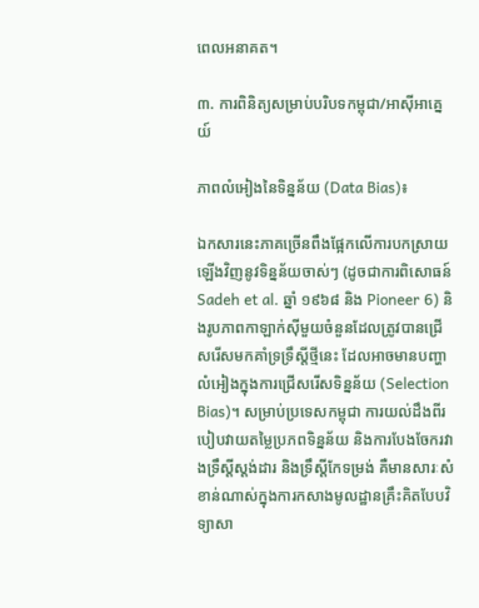ពេលអនាគត។

៣. ការពិនិត្យសម្រាប់បរិបទកម្ពុជា/អាស៊ីអាគ្នេយ៍

ភាពលំអៀងនៃទិន្នន័យ (Data Bias)៖

ឯកសារនេះភាគច្រើនពឹងផ្អែកលើការបកស្រាយឡើងវិញនូវទិន្នន័យចាស់ៗ (ដូចជាការពិសោធន៍ Sadeh et al. ឆ្នាំ ១៩៦៨ និង Pioneer 6) និងរូបភាពកាឡាក់ស៊ីមួយចំនួនដែលត្រូវបានជ្រើសរើសមកគាំទ្រទ្រឹស្តីថ្មីនេះ ដែលអាចមានបញ្ហាលំអៀងក្នុងការជ្រើសរើសទិន្នន័យ (Selection Bias)។ សម្រាប់ប្រទេសកម្ពុជា ការយល់ដឹងពីរបៀបវាយតម្លៃប្រភពទិន្នន័យ និងការបែងចែករវាងទ្រឹស្តីស្តង់ដារ និងទ្រឹស្តីកែទម្រង់ គឺមានសារៈសំខាន់ណាស់ក្នុងការកសាងមូលដ្ឋានគ្រឹះគិតបែបវិទ្យាសា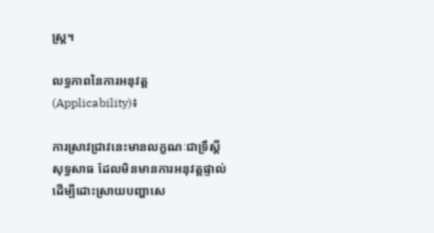ស្ត្រ។

លទ្ធភាពនៃការអនុវត្ត (Applicability)៖

ការស្រាវជ្រាវនេះមានលក្ខណៈជាទ្រឹស្តីសុទ្ធសាធ ដែលមិនមានការអនុវត្តផ្ទាល់ដើម្បីដោះស្រាយបញ្ហាសេ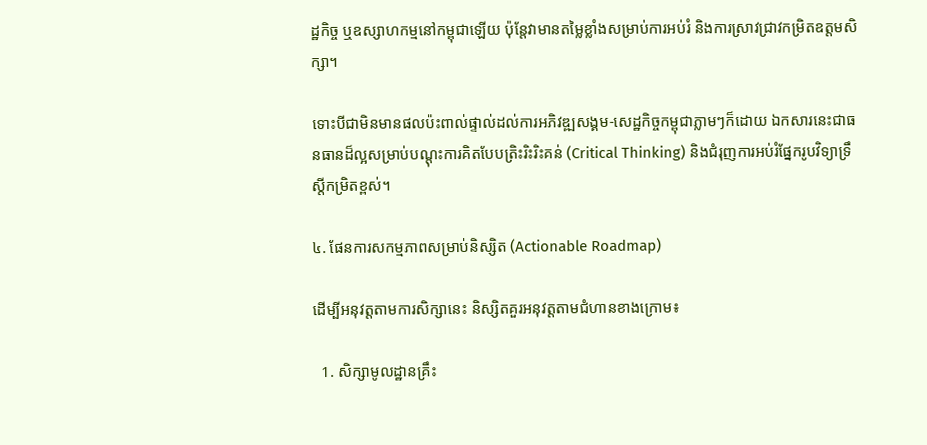ដ្ឋកិច្ច ឬឧស្សាហកម្មនៅកម្ពុជាឡើយ ប៉ុន្តែវាមានតម្លៃខ្លាំងសម្រាប់ការអប់រំ និងការស្រាវជ្រាវកម្រិតឧត្តមសិក្សា។

ទោះបីជាមិនមានផលប៉ះពាល់ផ្ទាល់ដល់ការអភិវឌ្ឍសង្គម-សេដ្ឋកិច្ចកម្ពុជាភ្លាមៗក៏ដោយ ឯកសារនេះជាធនធានដ៏ល្អសម្រាប់បណ្តុះការគិតបែបត្រិះរិះរិះគន់ (Critical Thinking) និងជំរុញការអប់រំផ្នែករូបវិទ្យាទ្រឹស្តីកម្រិតខ្ពស់។

៤. ផែនការសកម្មភាពសម្រាប់និស្សិត (Actionable Roadmap)

ដើម្បីអនុវត្តតាមការសិក្សានេះ និស្សិតគួរអនុវត្តតាមជំហានខាងក្រោម៖

  1. សិក្សាមូលដ្ឋានគ្រឹះ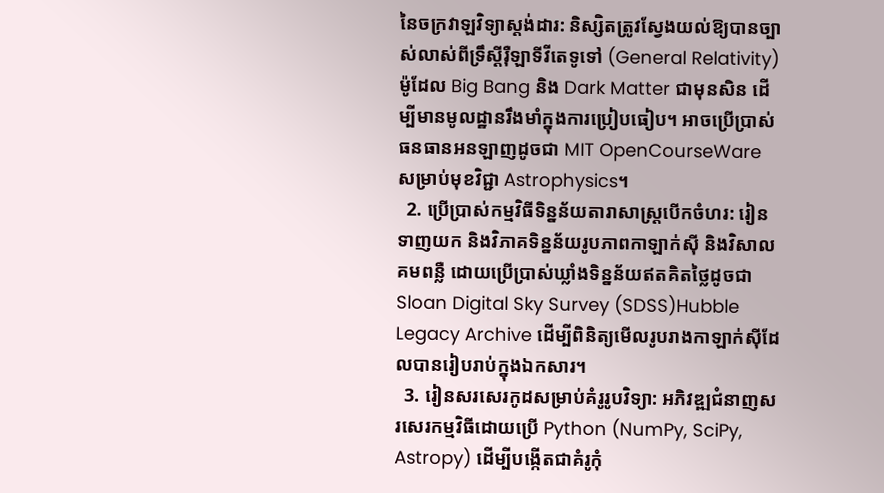នៃចក្រវាឡវិទ្យាស្តង់ដារ: និស្សិតត្រូវស្វែងយល់ឱ្យបានច្បាស់លាស់ពីទ្រឹស្តីរ៉ឺឡាទីវីតេទូទៅ (General Relativity) ម៉ូដែល Big Bang និង Dark Matter ជាមុនសិន ដើម្បីមានមូលដ្ឋានរឹងមាំក្នុងការប្រៀបធៀប។ អាចប្រើប្រាស់ធនធានអនឡាញដូចជា MIT OpenCourseWare សម្រាប់មុខវិជ្ជា Astrophysics។
  2. ប្រើប្រាស់កម្មវិធីទិន្នន័យតារាសាស្ត្របើកចំហរ: រៀនទាញយក និងវិភាគទិន្នន័យរូបភាពកាឡាក់ស៊ី និងវិសាលគមពន្លឺ ដោយប្រើប្រាស់ឃ្លាំងទិន្នន័យឥតគិតថ្លៃដូចជា Sloan Digital Sky Survey (SDSS)Hubble Legacy Archive ដើម្បីពិនិត្យមើលរូបរាងកាឡាក់ស៊ីដែលបានរៀបរាប់ក្នុងឯកសារ។
  3. រៀនសរសេរកូដសម្រាប់គំរូរូបវិទ្យា: អភិវឌ្ឍជំនាញសរសេរកម្មវិធីដោយប្រើ Python (NumPy, SciPy, Astropy) ដើម្បីបង្កើតជាគំរូកុំ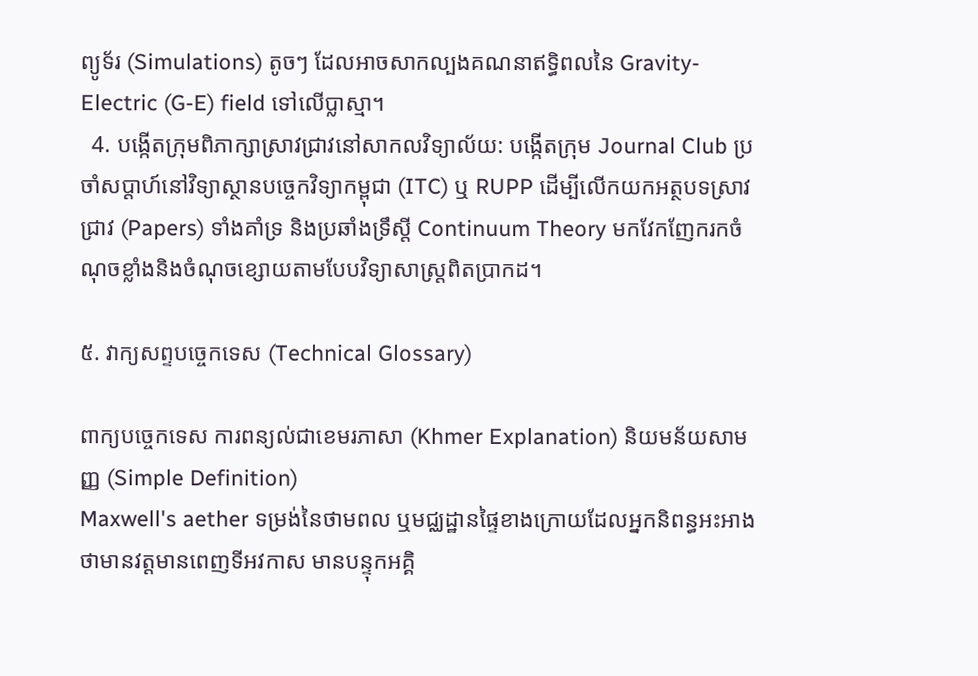ព្យូទ័រ (Simulations) តូចៗ ដែលអាចសាកល្បងគណនាឥទ្ធិពលនៃ Gravity-Electric (G-E) field ទៅលើប្លាស្មា។
  4. បង្កើតក្រុមពិភាក្សាស្រាវជ្រាវនៅសាកលវិទ្យាល័យ: បង្កើតក្រុម Journal Club ប្រចាំសប្តាហ៍នៅវិទ្យាស្ថានបច្ចេកវិទ្យាកម្ពុជា (ITC) ឬ RUPP ដើម្បីលើកយកអត្ថបទស្រាវជ្រាវ (Papers) ទាំងគាំទ្រ និងប្រឆាំងទ្រឹស្តី Continuum Theory មកវែកញែករកចំណុចខ្លាំងនិងចំណុចខ្សោយតាមបែបវិទ្យាសាស្ត្រពិតប្រាកដ។

៥. វាក្យសព្ទបច្ចេកទេស (Technical Glossary)

ពាក្យបច្ចេកទេស ការពន្យល់ជាខេមរភាសា (Khmer Explanation) និយមន័យសាមញ្ញ (Simple Definition)
Maxwell's aether ទម្រង់នៃថាមពល ឬមជ្ឈដ្ឋានផ្ទៃខាងក្រោយដែលអ្នកនិពន្ធអះអាងថាមានវត្តមានពេញទីអវកាស មានបន្ទុកអគ្គិ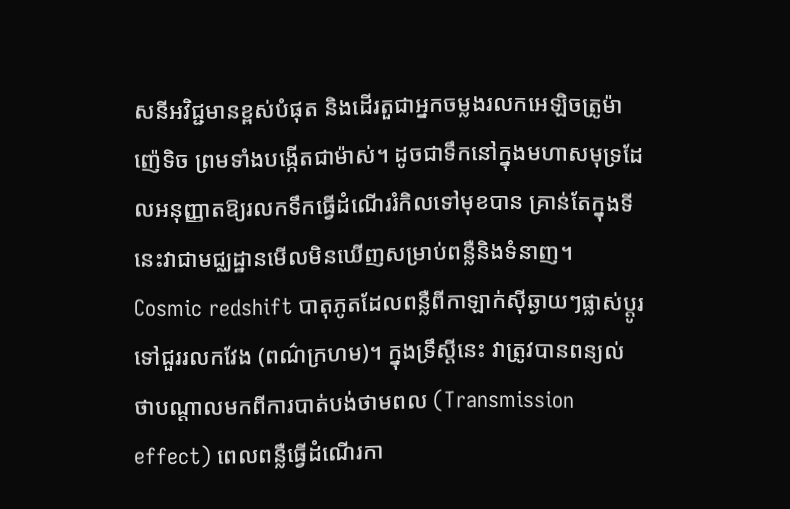សនីអវិជ្ជមានខ្ពស់បំផុត និងដើរតួជាអ្នកចម្លងរលកអេឡិចត្រូម៉ាញ៉េទិច ព្រមទាំងបង្កើតជាម៉ាស់។ ដូចជាទឹកនៅក្នុងមហាសមុទ្រដែលអនុញ្ញាតឱ្យរលកទឹកធ្វើដំណើររំកិលទៅមុខបាន គ្រាន់តែក្នុងទីនេះវាជាមជ្ឈដ្ឋានមើលមិនឃើញសម្រាប់ពន្លឺនិងទំនាញ។
Cosmic redshift បាតុភូតដែលពន្លឺពីកាឡាក់ស៊ីឆ្ងាយៗផ្លាស់ប្តូរទៅជួររលកវែង (ពណ៌ក្រហម)។ ក្នុងទ្រឹស្តីនេះ វាត្រូវបានពន្យល់ថាបណ្តាលមកពីការបាត់បង់ថាមពល (Transmission effect) ពេលពន្លឺធ្វើដំណើរកា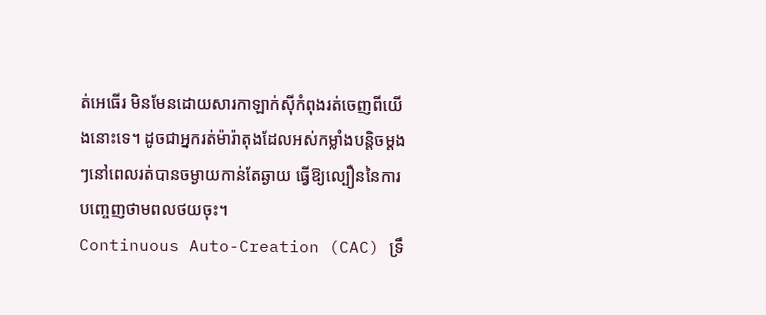ត់អេធើរ មិនមែនដោយសារកាឡាក់ស៊ីកំពុងរត់ចេញពីយើងនោះទេ។ ដូចជាអ្នករត់ម៉ារ៉ាតុងដែលអស់កម្លាំងបន្តិចម្តងៗនៅពេលរត់បានចម្ងាយកាន់តែឆ្ងាយ ធ្វើឱ្យល្បឿននៃការបញ្ចេញថាមពលថយចុះ។
Continuous Auto-Creation (CAC) ទ្រឹ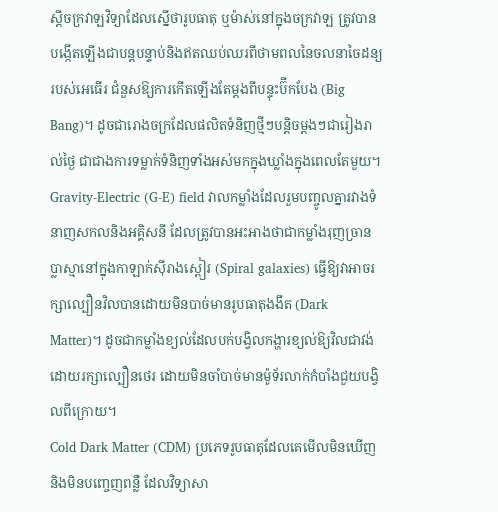ស្តីចក្រវាឡវិទ្យាដែលស្នើថារូបធាតុ ឬម៉ាស់នៅក្នុងចក្រវាឡ ត្រូវបានបង្កើតឡើងជាបន្តបន្ទាប់និងឥតឈប់ឈរពីថាមពលនៃចលនាចៃដន្យរបស់អេធើរ ជំនួសឱ្យការកើតឡើងតែម្តងពីបន្ទុះប៊ីកបែង (Big Bang)។ ដូចជារោងចក្រដែលផលិតទំនិញថ្មីៗបន្តិចម្តងៗជារៀងរាល់ថ្ងៃ ជាជាងការទម្លាក់ទំនិញទាំងអស់មកក្នុងឃ្លាំងក្នុងពេលតែមួយ។
Gravity-Electric (G-E) field វាលកម្លាំងដែលរួមបញ្ចូលគ្នារវាងទំនាញសកលនិងអគ្គិសនី ដែលត្រូវបានអះអាងថាជាកម្លាំងរុញច្រានប្លាស្មានៅក្នុងកាឡាក់ស៊ីរាងស្ពៀរ (Spiral galaxies) ធ្វើឱ្យវាអាចរក្សាល្បឿនវិលបានដោយមិនបាច់មានរូបធាតុងងឹត (Dark Matter)។ ដូចជាកម្លាំងខ្យល់ដែលបក់បង្វិលកង្ហារខ្យល់ឱ្យវិលជាវង់ដោយរក្សាល្បឿនថេរ ដោយមិនចាំបាច់មានម៉ូទ័រលាក់កំបាំងជួយបង្វិលពីក្រោយ។
Cold Dark Matter (CDM) ប្រភេទរូបធាតុដែលគេមើលមិនឃើញ និងមិនបញ្ចេញពន្លឺ ដែលវិទ្យាសា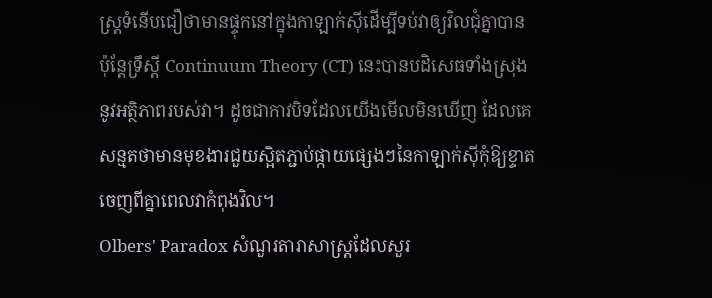ស្ត្រទំនើបជឿថាមានផ្ទុកនៅក្នុងកាឡាក់ស៊ីដើម្បីទប់វាឲ្យវិលជុំគ្នាបាន ប៉ុន្តែទ្រឹស្តី Continuum Theory (CT) នេះបានបដិសេធទាំងស្រុងនូវអត្ថិភាពរបស់វា។ ដូចជាកាវបិទដែលយើងមើលមិនឃើញ ដែលគេសន្មតថាមានមុខងារជួយស្អិតភ្ជាប់ផ្កាយផ្សេងៗនៃកាឡាក់ស៊ីកុំឱ្យខ្ទាតចេញពីគ្នាពេលវាកំពុងវិល។
Olbers' Paradox សំណួរតារាសាស្ត្រដែលសួរ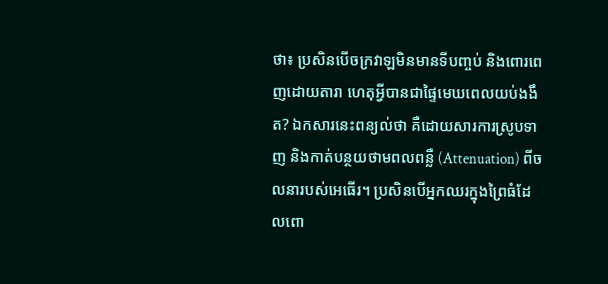ថា៖ ប្រសិនបើចក្រវាឡមិនមានទីបញ្ចប់ និងពោរពេញដោយតារា ហេតុអ្វីបានជាផ្ទៃមេឃពេលយប់ងងឹត? ឯកសារនេះពន្យល់ថា គឺដោយសារការស្រូបទាញ និងកាត់បន្ថយថាមពលពន្លឺ (Attenuation) ពីចលនារបស់អេធើរ។ ប្រសិនបើអ្នកឈរក្នុងព្រៃធំដែលពោ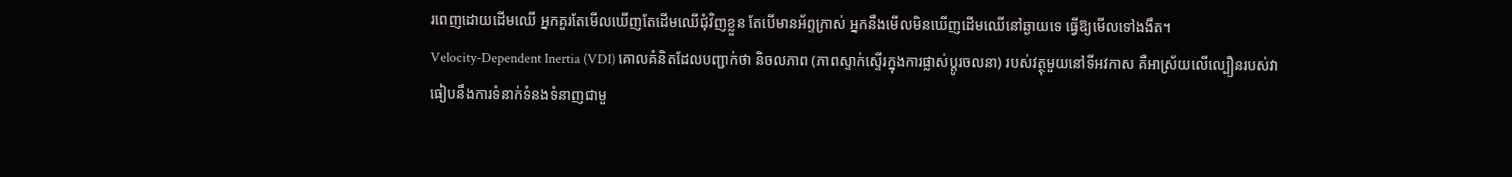រពេញដោយដើមឈើ អ្នកគួរតែមើលឃើញតែដើមឈើជុំវិញខ្លួន តែបើមានអ័ព្ទក្រាស់ អ្នកនឹងមើលមិនឃើញដើមឈើនៅឆ្ងាយទេ ធ្វើឱ្យមើលទៅងងឹត។
Velocity-Dependent Inertia (VDI) គោលគំនិតដែលបញ្ជាក់ថា និចលភាព (ភាពស្ទាក់ស្ទើរក្នុងការផ្លាស់ប្តូរចលនា) របស់វត្ថុមួយនៅទីអវកាស គឺអាស្រ័យលើល្បឿនរបស់វាធៀបនឹងការទំនាក់ទំនងទំនាញជាមួ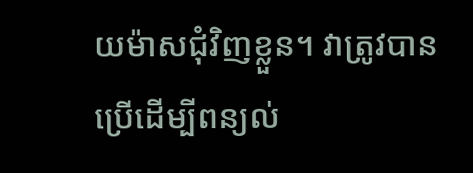យម៉ាសជុំវិញខ្លួន។ វាត្រូវបានប្រើដើម្បីពន្យល់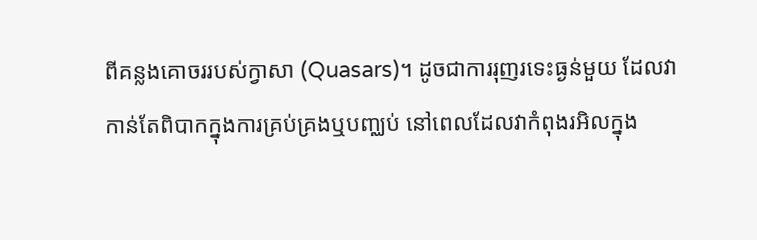ពីគន្លងគោចររបស់ក្វាសា (Quasars)។ ដូចជាការរុញរទេះធ្ងន់មួយ ដែលវាកាន់តែពិបាកក្នុងការគ្រប់គ្រងឬបញ្ឈប់ នៅពេលដែលវាកំពុងរអិលក្នុង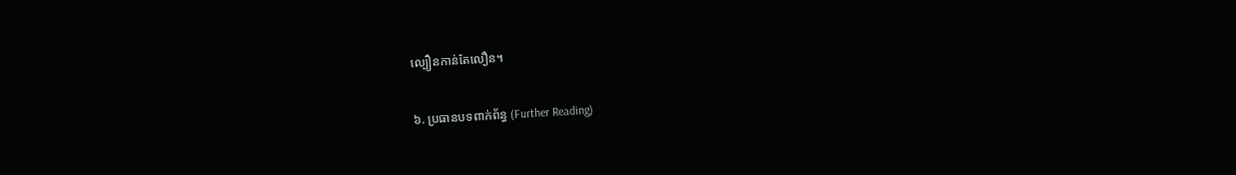ល្បឿនកាន់តែលឿន។

៦. ប្រធានបទពាក់ព័ន្ធ (Further Reading)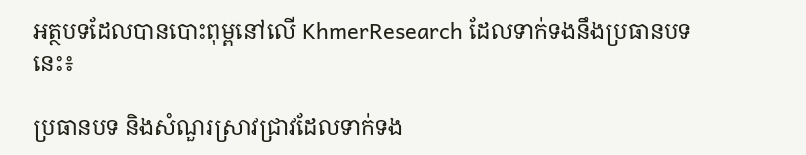អត្ថបទដែលបានបោះពុម្ពនៅលើ KhmerResearch ដែលទាក់ទងនឹងប្រធានបទនេះ៖

ប្រធានបទ និងសំណួរស្រាវជ្រាវដែលទាក់ទង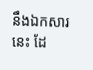នឹងឯកសារនេះ ដែ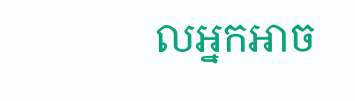លអ្នកអាច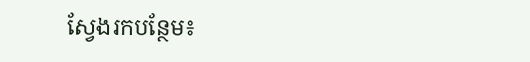ស្វែងរកបន្ថែម៖